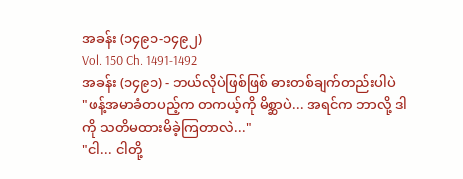အခန်း (၁၄၉၁-၁၄၉၂)
Vol. 150 Ch. 1491-1492
အခန်း (၁၄၉၁) - ဘယ်လိုပဲဖြစ်ဖြစ် ဓားတစ်ချက်တည်းပါပဲ
"ဖန့်အမာခံတပည့်က တကယ့်ကို မိစ္ဆာပဲ... အရင်က ဘာလို့ ဒါကို သတိမထားမိခဲ့ကြတာလဲ..."
"ငါ... ငါတို့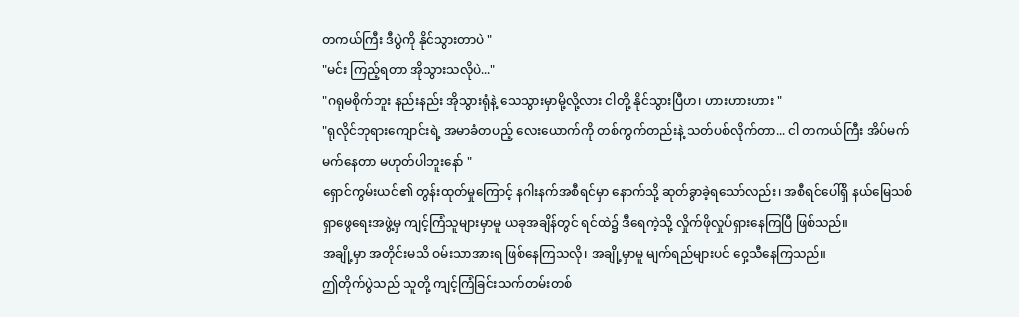တကယ်ကြီး ဒီပွဲကို နိုင်သွားတာပဲ "
"မင်း ကြည့်ရတာ အိုသွားသလိုပဲ..."
"ဂရုမစိုက်ဘူး နည်းနည်း အိုသွားရုံနဲ့ သေသွားမှာမို့လို့လား ငါတို့ နိုင်သွားပြီဟ၊ ဟားဟားဟား "
"ရုလိုင်ဘုရားကျောင်းရဲ့ အမာခံတပည့် လေးယောက်ကို တစ်ကွက်တည်းနဲ့ သတ်ပစ်လိုက်တာ... ငါ တကယ်ကြီး အိပ်မက်မက်နေတာ မဟုတ်ပါဘူးနော် "
ရှောင်ကွမ်းယင်၏ တွန်းထုတ်မှုကြောင့် နဂါးနက်အစီရင်မှာ နောက်သို့ ဆုတ်ခွာခဲ့ရသော်လည်း၊ အစီရင်ပေါ်ရှိ နယ်မြေသစ်ရှာဖွေရေးအဖွဲ့မှ ကျင့်ကြံသူများမှာမူ ယခုအချိန်တွင် ရင်ထဲ၌ ဒီရေကဲ့သို့ လှိုက်ဖိုလှုပ်ရှားနေကြပြီ ဖြစ်သည်။
အချို့မှာ အတိုင်းမသိ ဝမ်းသာအားရ ဖြစ်နေကြသလို၊ အချို့မှာမူ မျက်ရည်များပင် ဝှေ့သီနေကြသည်။
ဤတိုက်ပွဲသည် သူတို့ ကျင့်ကြံခြင်းသက်တမ်းတစ်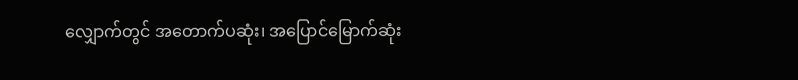လျှောက်တွင် အတောက်ပဆုံး၊ အပြောင်မြောက်ဆုံး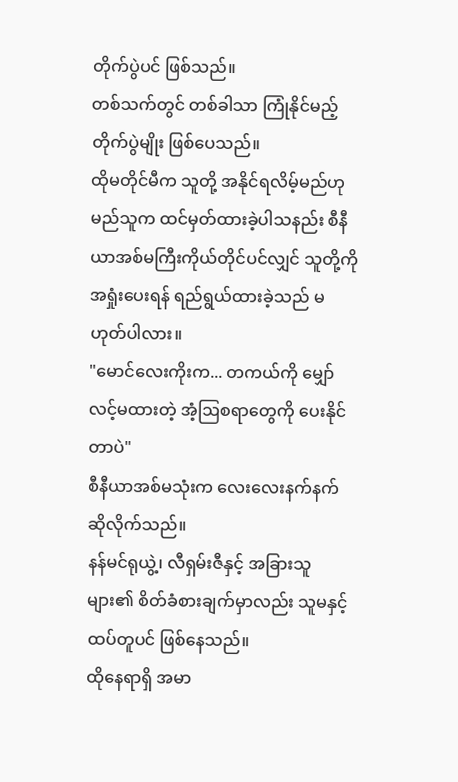တိုက်ပွဲပင် ဖြစ်သည်။
တစ်သက်တွင် တစ်ခါသာ ကြုံနိုင်မည့် တိုက်ပွဲမျိုး ဖြစ်ပေသည်။
ထိုမတိုင်မီက သူတို့ အနိုင်ရလိမ့်မည်ဟု မည်သူက ထင်မှတ်ထားခဲ့ပါသနည်း စီနီယာအစ်မကြီးကိုယ်တိုင်ပင်လျှင် သူတို့ကို အရှုံးပေးရန် ရည်ရွယ်ထားခဲ့သည် မဟုတ်ပါလား။
"မောင်လေးကိုးက... တကယ်ကို မျှော်လင့်မထားတဲ့ အံ့ဩစရာတွေကို ပေးနိုင်တာပဲ"
စီနီယာအစ်မသုံးက လေးလေးနက်နက် ဆိုလိုက်သည်။
နန်မင်ရုယွဲ့၊ လီရှမ်းဇီနှင့် အခြားသူများ၏ စိတ်ခံစားချက်မှာလည်း သူမနှင့် ထပ်တူပင် ဖြစ်နေသည်။
ထိုနေရာရှိ အမာ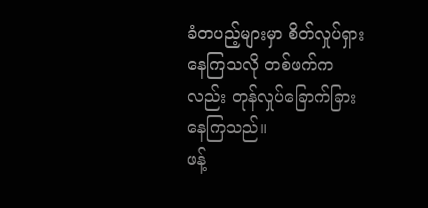ခံတပည့်များမှာ စိတ်လှုပ်ရှားနေကြသလို တစ်ဖက်ကလည်း တုန်လှုပ်ခြောက်ခြားနေကြသည်။
ဖန့်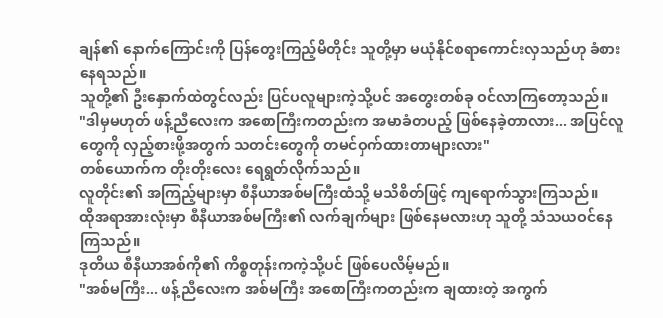ချန်၏ နောက်ကြောင်းကို ပြန်တွေးကြည့်မိတိုင်း သူတို့မှာ မယုံနိုင်စရာကောင်းလှသည်ဟု ခံစားနေရသည်။
သူတို့၏ ဦးနှောက်ထဲတွင်လည်း ပြင်ပလူများကဲ့သို့ပင် အတွေးတစ်ခု ဝင်လာကြတော့သည်။
"ဒါမှမဟုတ် ဖန့်ညီလေးက အစောကြီးကတည်းက အမာခံတပည့် ဖြစ်နေခဲ့တာလား... အပြင်လူတွေကို လှည့်စားဖို့အတွက် သတင်းတွေကို တမင်ဝှက်ထားတာများလား"
တစ်ယောက်က တိုးတိုးလေး ရေရွတ်လိုက်သည်။
လူတိုင်း၏ အကြည့်များမှာ စီနီယာအစ်မကြီးထံသို့ မသိစိတ်ဖြင့် ကျရောက်သွားကြသည်။
ထိုအရာအားလုံးမှာ စီနီယာအစ်မကြီး၏ လက်ချက်များ ဖြစ်နေမလားဟု သူတို့ သံသယဝင်နေကြသည်။
ဒုတိယ စီနီယာအစ်ကို၏ ကိစ္စတုန်းကကဲ့သို့ပင် ဖြစ်ပေလိမ့်မည်။
"အစ်မကြီး... ဖန့်ညီလေးက အစ်မကြီး အစောကြီးကတည်းက ချထားတဲ့ အကွက်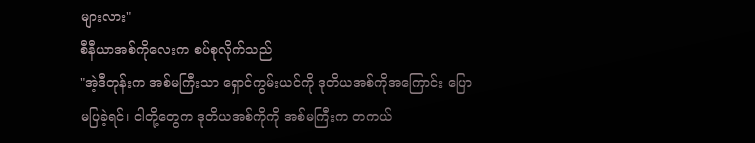များလား"
စီနီယာအစ်ကိုလေးက စပ်စုလိုက်သည်
"အဲ့ဒီတုန်းက အစ်မကြီးသာ ရှောင်ကွမ်းယင်ကို ဒုတိယအစ်ကိုအကြောင်း ပြောမပြခဲ့ရင်၊ ငါတို့တွေက ဒုတိယအစ်ကိုကို အစ်မကြီးက တကယ်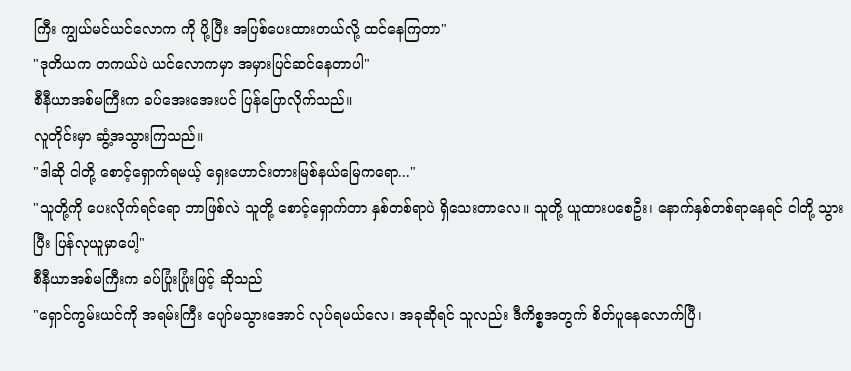ကြီး ကျွယ်မင်ယင်လောက ကို ပို့ပြီး အပြစ်ပေးထားတယ်လို့ ထင်နေကြတာ"
"ဒုတိယက တကယ်ပဲ ယင်လောကမှာ အမှားပြင်ဆင်နေတာပါ"
စီနီယာအစ်မကြီးက ခပ်အေးအေးပင် ပြန်ပြောလိုက်သည်။
လူတိုင်းမှာ ဆွံ့အသွားကြသည်။
"ဒါဆို ငါတို့ စောင့်ရှောက်ရမယ့် ရှေးဟောင်းတားမြစ်နယ်မြေကရော..."
"သူတို့ကို ပေးလိုက်ရင်ရော ဘာဖြစ်လဲ သူတို့ စောင့်ရှောက်တာ နှစ်တစ်ရာပဲ ရှိသေးတာလေ။ သူတို့ ယူထားပစေဦး၊ နောက်နှစ်တစ်ရာနေရင် ငါတို့ သွားပြီး ပြန်လုယူမှာပေါ့"
စီနီယာအစ်မကြီးက ခပ်ပြုံးပြုံးဖြင့် ဆိုသည်
"ရှောင်ကွမ်းယင်ကို အရမ်းကြီး ပျော်မသွားအောင် လုပ်ရမယ်လေ၊ အခုဆိုရင် သူလည်း ဒီကိစ္စအတွက် စိတ်ပူနေလောက်ပြီ၊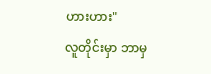ဟားဟား"
လူတိုင်းမှာ ဘာမှ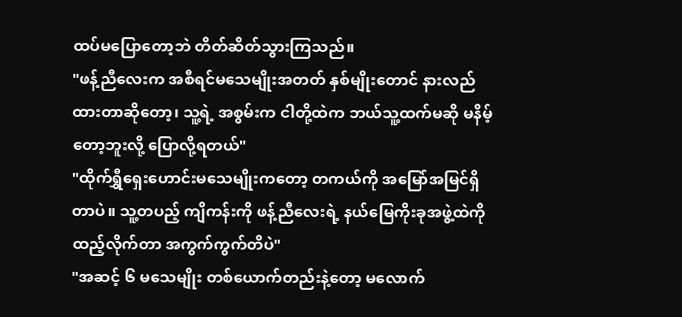ထပ်မပြောတော့ဘဲ တိတ်ဆိတ်သွားကြသည်။
"ဖန့်ညီလေးက အစီရင်မသေမျိုးအတတ် နှစ်မျိုးတောင် နားလည်ထားတာဆိုတော့၊ သူ့ရဲ့ အစွမ်းက ငါတို့ထဲက ဘယ်သူ့ထက်မဆို မနိမ့်တော့ဘူးလို့ ပြောလို့ရတယ်"
"ထိုက်ရွှီရှေးဟောင်းမသေမျိုးကတော့ တကယ်ကို အမြော်အမြင်ရှိတာပဲ။ သူ့တပည့် ကျိကန်းကို ဖန့်ညီလေးရဲ့ နယ်မြေကိုးခုအဖွဲ့ထဲကို ထည့်လိုက်တာ အကွက်ကွက်တိပဲ"
"အဆင့် ၆ မသေမျိုး တစ်ယောက်တည်းနဲ့တော့ မလောက်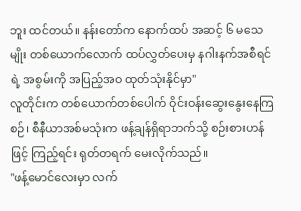ဘူး ထင်တယ်။ နန်းတော်က နောက်ထပ် အဆင့် ၆ မသေမျိုး တစ်ယောက်လောက် ထပ်လွှတ်ပေးမှ နဂါးနက်အစီရင်ရဲ့ အစွမ်းကို အပြည့်အဝ ထုတ်သုံးနိုင်မှာ"
လူတိုင်းက တစ်ယောက်တစ်ပေါက် ဝိုင်းဝန်းဆွေးနွေးနေကြစဉ်၊ စီနီယာအစ်မသုံးက ဖန့်ချန်ရှိရာဘက်သို့ စဉ်းစားဟန်ဖြင့် ကြည့်ရင်း ရုတ်တရက် မေးလိုက်သည်။
"ဖန့်မောင်လေးမှာ လက်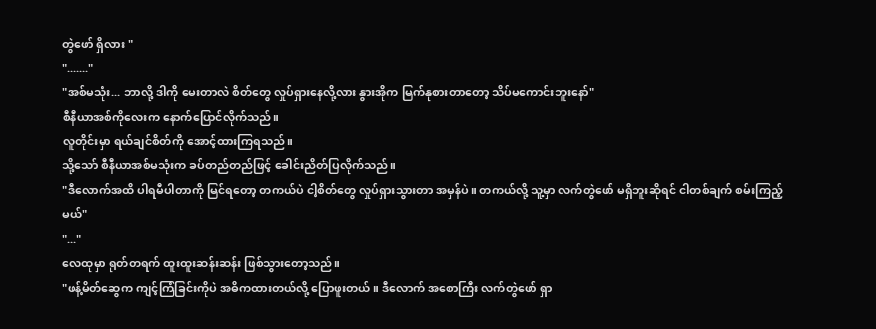တွဲဖော် ရှိလား "
"......."
"အစ်မသုံး... ဘာလို့ ဒါကို မေးတာလဲ စိတ်တွေ လှုပ်ရှားနေလို့လား နွားအိုက မြက်နုစားတာတော့ သိပ်မကောင်းဘူးနော်"
စီနီယာအစ်ကိုလေးက နောက်ပြောင်လိုက်သည်။
လူတိုင်းမှာ ရယ်ချင်စိတ်ကို အောင့်ထားကြရသည်။
သို့သော် စီနီယာအစ်မသုံးက ခပ်တည်တည်ဖြင့် ခေါင်းညိတ်ပြလိုက်သည်။
"ဒီလောက်အထိ ပါရမီပါတာကို မြင်ရတော့ တကယ်ပဲ ငါ့စိတ်တွေ လှုပ်ရှားသွားတာ အမှန်ပဲ။ တကယ်လို့ သူ့မှာ လက်တွဲဖော် မရှိဘူးဆိုရင် ငါတစ်ချက် စမ်းကြည့်မယ်"
"..."
လေထုမှာ ရုတ်တရက် ထူးထူးဆန်းဆန်း ဖြစ်သွားတော့သည်။
"ဖန့်မိတ်ဆွေက ကျင့်ကြံခြင်းကိုပဲ အဓိကထားတယ်လို့ ပြောဖူးတယ်။ ဒီလောက် အစောကြီး လက်တွဲဖော် ရှာ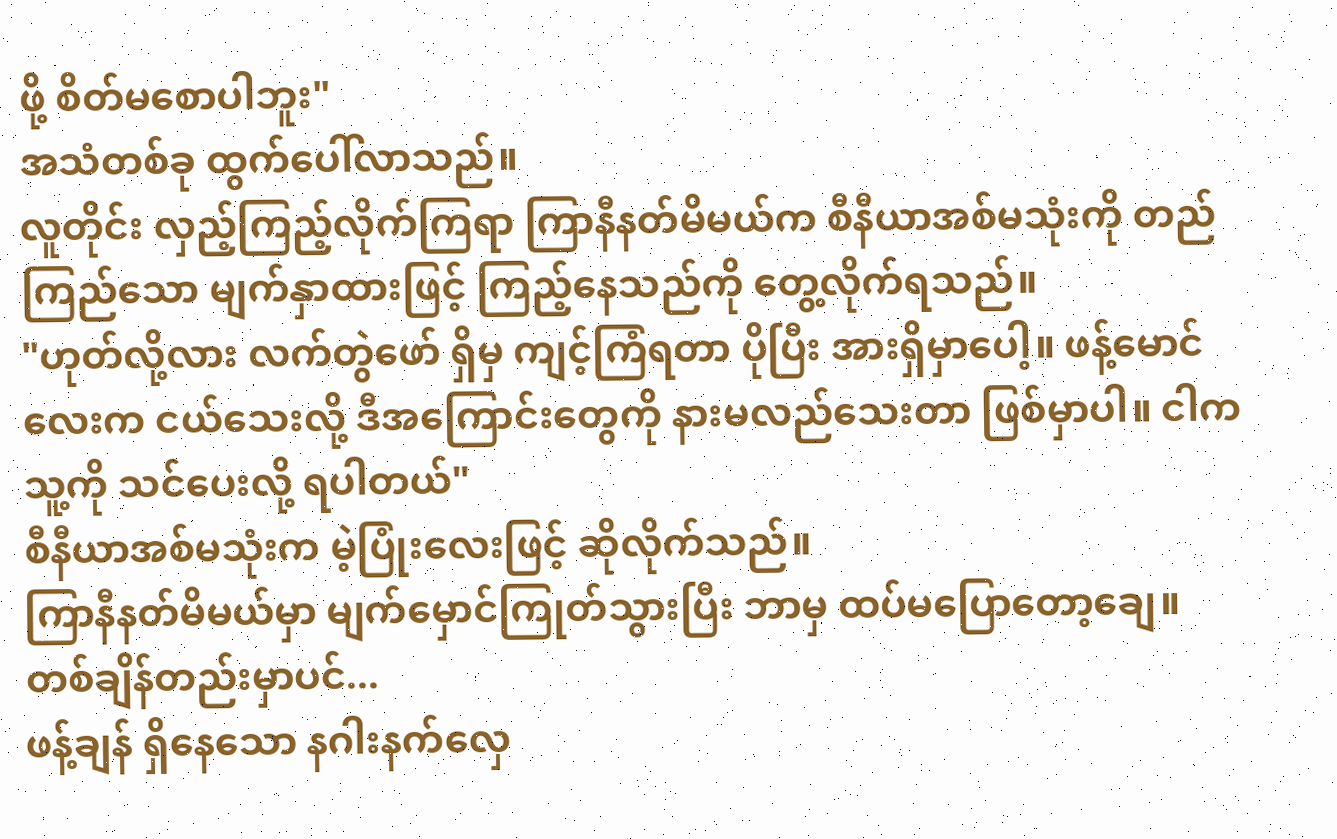ဖို့ စိတ်မစောပါဘူး"
အသံတစ်ခု ထွက်ပေါ်လာသည်။
လူတိုင်း လှည့်ကြည့်လိုက်ကြရာ ကြာနီနတ်မိမယ်က စီနီယာအစ်မသုံးကို တည်ကြည်သော မျက်နှာထားဖြင့် ကြည့်နေသည်ကို တွေ့လိုက်ရသည်။
"ဟုတ်လို့လား လက်တွဲဖော် ရှိမှ ကျင့်ကြံရတာ ပိုပြီး အားရှိမှာပေါ့။ ဖန့်မောင်လေးက ငယ်သေးလို့ ဒီအကြောင်းတွေကို နားမလည်သေးတာ ဖြစ်မှာပါ။ ငါက သူ့ကို သင်ပေးလို့ ရပါတယ်"
စီနီယာအစ်မသုံးက မဲ့ပြုံးလေးဖြင့် ဆိုလိုက်သည်။
ကြာနီနတ်မိမယ်မှာ မျက်မှောင်ကြုတ်သွားပြီး ဘာမှ ထပ်မပြောတော့ချေ။
တစ်ချိန်တည်းမှာပင်...
ဖန့်ချန် ရှိနေသော နဂါးနက်လှေ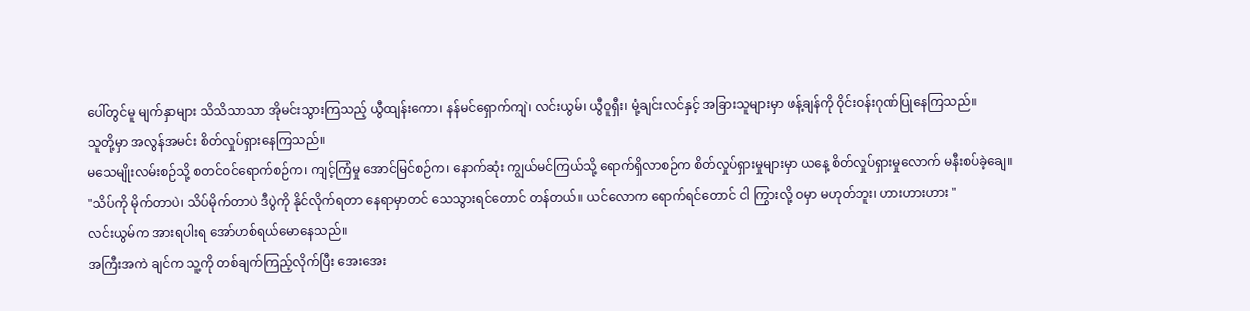ပေါ်တွင်မူ မျက်နှာများ သိသိသာသာ အိုမင်းသွားကြသည့် ယွီထျန်းကော၊ နန်မင်ရှောက်ကျဲ၊ လင်းယွမ်၊ ယွီဝူရှီး၊ မုံ့ချင်းလင်နှင့် အခြားသူများမှာ ဖန့်ချန်ကို ဝိုင်းဝန်းဂုဏ်ပြုနေကြသည်။
သူတို့မှာ အလွန်အမင်း စိတ်လှုပ်ရှားနေကြသည်။
မသေမျိုးလမ်းစဉ်သို့ စတင်ဝင်ရောက်စဉ်က၊ ကျင့်ကြံမှု အောင်မြင်စဉ်က၊ နောက်ဆုံး ကျွယ်မင်ကြယ်သို့ ရောက်ရှိလာစဉ်က စိတ်လှုပ်ရှားမှုများမှာ ယနေ့ စိတ်လှုပ်ရှားမှုလောက် မနီးစပ်ခဲ့ချေ။
"သိပ်ကို မိုက်တာပဲ၊ သိပ်မိုက်တာပဲ ဒီပွဲကို နိုင်လိုက်ရတာ နေရာမှာတင် သေသွားရင်တောင် တန်တယ်။ ယင်လောက ရောက်ရင်တောင် ငါ ကြွားလို့ ဝမှာ မဟုတ်ဘူး၊ ဟားဟားဟား "
လင်းယွမ်က အားရပါးရ အော်ဟစ်ရယ်မောနေသည်။
အကြီးအကဲ ချင်က သူ့ကို တစ်ချက်ကြည့်လိုက်ပြီး အေးအေး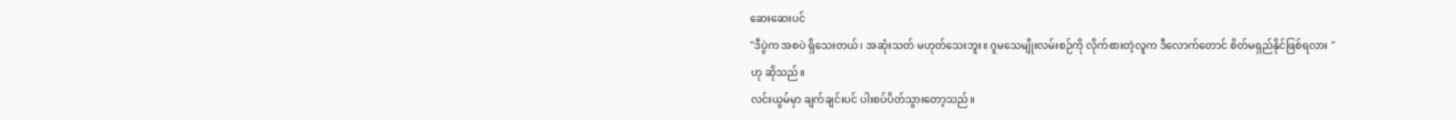ဆေးဆေးပင်
"ဒီပွဲက အစပဲ ရှိသေးတယ်၊ အဆုံးသတ် မဟုတ်သေးဘူး။ ဂူမသေမျိုးလမ်းစဉ်ကို လိုက်စားတဲ့လူက ဒီလောက်တောင် စိတ်မရှည်နိုင်ဖြစ်ရလား "
ဟု ဆိုသည်။
လင်းယွမ်မှာ ချက်ချင်းပင် ပါးစပ်ပိတ်သွားတော့သည်။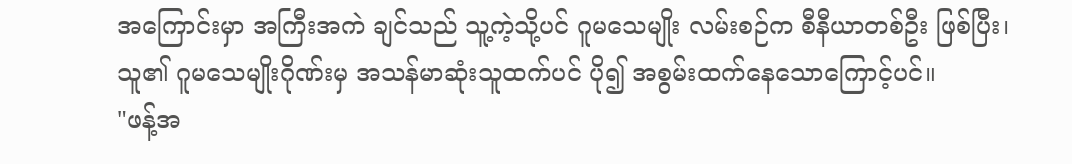အကြောင်းမှာ အကြီးအကဲ ချင်သည် သူ့ကဲ့သို့ပင် ဂူမသေမျိုး လမ်းစဉ်က စီနီယာတစ်ဦး ဖြစ်ပြီး၊ သူ၏ ဂူမသေမျိုးဂိုဏ်းမှ အသန်မာဆုံးသူထက်ပင် ပို၍ အစွမ်းထက်နေသောကြောင့်ပင်။
"ဖန့်အ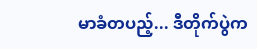မာခံတပည့်... ဒီတိုက်ပွဲက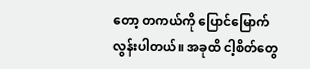တော့ တကယ်ကို ပြောင်မြောက်လွန်းပါတယ်။ အခုထိ ငါ့စိတ်တွေ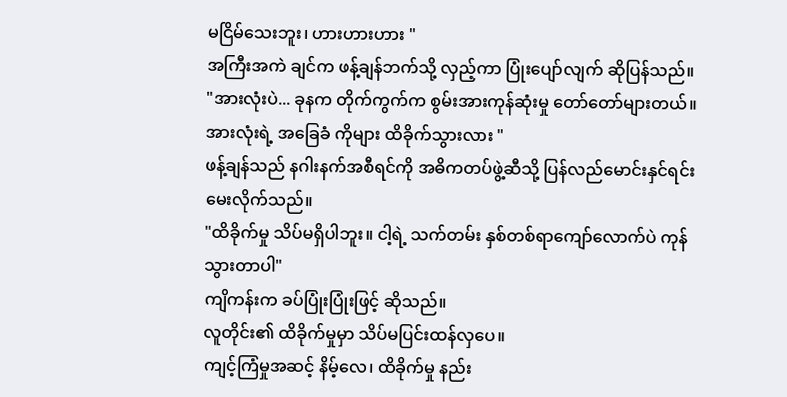မငြိမ်သေးဘူး၊ ဟားဟားဟား "
အကြီးအကဲ ချင်က ဖန့်ချန်ဘက်သို့ လှည့်ကာ ပြုံးပျော်လျက် ဆိုပြန်သည်။
"အားလုံးပဲ... ခုနက တိုက်ကွက်က စွမ်းအားကုန်ဆုံးမှု တော်တော်များတယ်။ အားလုံးရဲ့ အခြေခံ ကိုများ ထိခိုက်သွားလား "
ဖန့်ချန်သည် နဂါးနက်အစီရင်ကို အဓိကတပ်ဖွဲ့ဆီသို့ ပြန်လည်မောင်းနှင်ရင်း မေးလိုက်သည်။
"ထိခိုက်မှု သိပ်မရှိပါဘူး။ ငါ့ရဲ့ သက်တမ်း နှစ်တစ်ရာကျော်လောက်ပဲ ကုန်သွားတာပါ"
ကျိကန်းက ခပ်ပြုံးပြုံးဖြင့် ဆိုသည်။
လူတိုင်း၏ ထိခိုက်မှုမှာ သိပ်မပြင်းထန်လှပေ။
ကျင့်ကြံမှုအဆင့် နိမ့်လေ၊ ထိခိုက်မှု နည်း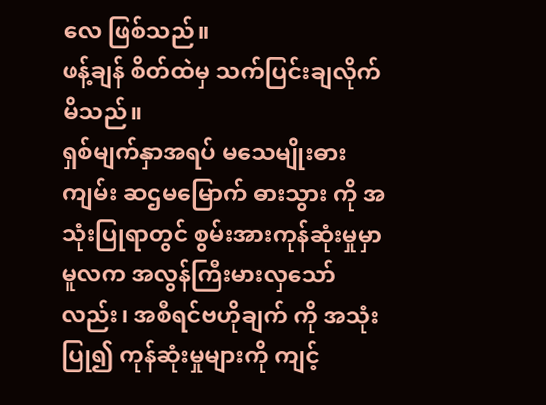လေ ဖြစ်သည်။
ဖန့်ချန် စိတ်ထဲမှ သက်ပြင်းချလိုက်မိသည်။
ရှစ်မျက်နှာအရပ် မသေမျိုးဓားကျမ်း ဆဌမမြောက် ဓားသွား ကို အသုံးပြုရာတွင် စွမ်းအားကုန်ဆုံးမှုမှာ မူလက အလွန်ကြီးမားလှသော်လည်း၊ အစီရင်ဗဟိုချက် ကို အသုံးပြု၍ ကုန်ဆုံးမှုများကို ကျင့်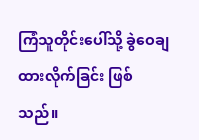ကြံသူတိုင်းပေါ်သို့ ခွဲဝေချထားလိုက်ခြင်း ဖြစ်သည်။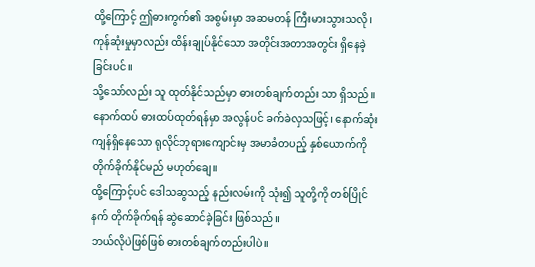ထို့ကြောင့် ဤဓားကွက်၏ အစွမ်းမှာ အဆမတန် ကြီးမားသွားသလို၊ ကုန်ဆုံးမှုမှာလည်း ထိန်းချုပ်နိုင်သော အတိုင်းအတာအတွင်း ရှိနေခဲ့ခြင်းပင်။
သို့သော်လည်း သူ ထုတ်နိုင်သည်မှာ ဓားတစ်ချက်တည်း သာ ရှိသည်။
နောက်ထပ် ဓားထပ်ထုတ်ရန်မှာ အလွန်ပင် ခက်ခဲလှသဖြင့်၊ နောက်ဆုံးကျန်ရှိနေသော ရုလိုင်ဘုရားကျောင်းမှ အမာခံတပည့် နှစ်ယောက်ကို တိုက်ခိုက်နိုင်မည် မဟုတ်ချေ။
ထို့ကြောင့်ပင် ဒေါသဆွသည့် နည်းလမ်းကို သုံး၍ သူတို့ကို တစ်ပြိုင်နက် တိုက်ခိုက်ရန် ဆွဲဆောင်ခဲ့ခြင်း ဖြစ်သည်။
ဘယ်လိုပဲဖြစ်ဖြစ် ဓားတစ်ချက်တည်းပါပဲ။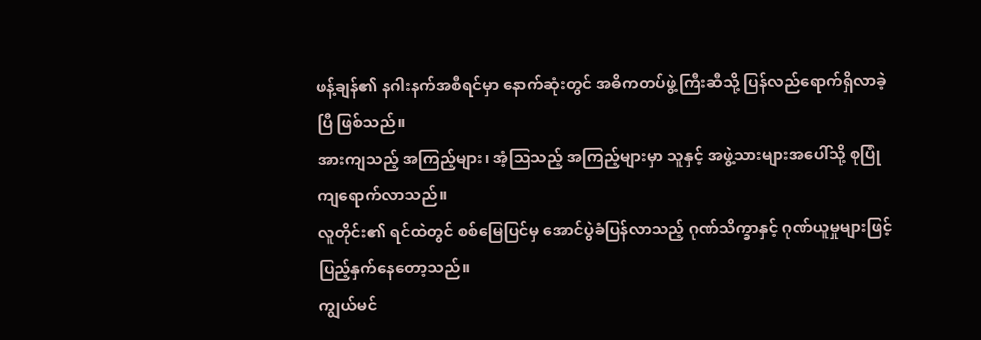ဖန့်ချန်၏ နဂါးနက်အစီရင်မှာ နောက်ဆုံးတွင် အဓိကတပ်ဖွဲ့ကြီးဆီသို့ ပြန်လည်ရောက်ရှိလာခဲ့ပြီ ဖြစ်သည်။
အားကျသည့် အကြည့်များ၊ အံ့ဩသည့် အကြည့်များမှာ သူနှင့် အဖွဲ့သားများအပေါ်သို့ စုပြုံကျရောက်လာသည်။
လူတိုင်း၏ ရင်ထဲတွင် စစ်မြေပြင်မှ အောင်ပွဲခံပြန်လာသည့် ဂုဏ်သိက္ခာနှင့် ဂုဏ်ယူမှုများဖြင့် ပြည့်နှက်နေတော့သည်။
ကျွယ်မင်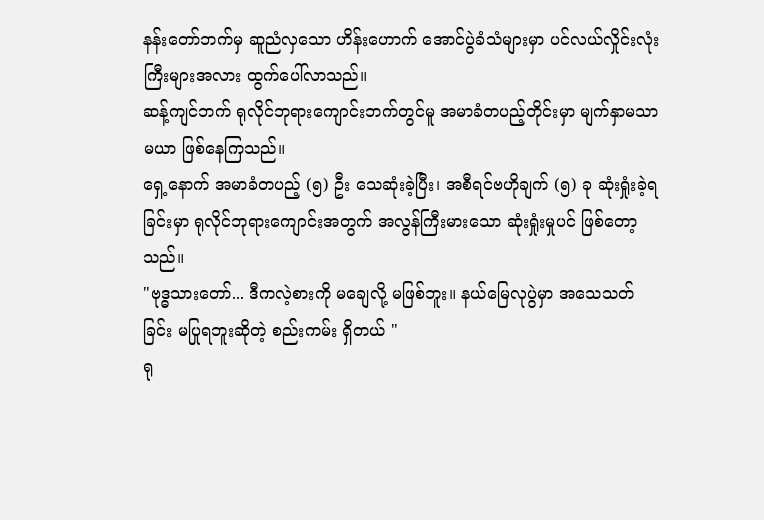နန်းတော်ဘက်မှ ဆူညံလှသော ဟိန်းဟောက် အောင်ပွဲခံသံများမှာ ပင်လယ်လှိုင်းလုံးကြီးများအလား ထွက်ပေါ်လာသည်။
ဆန့်ကျင်ဘက် ရုလိုင်ဘုရားကျောင်းဘက်တွင်မူ အမာခံတပည့်တိုင်းမှာ မျက်နှာမသာမယာ ဖြစ်နေကြသည်။
ရှေ့နောက် အမာခံတပည့် (၅) ဦး သေဆုံးခဲ့ပြီး၊ အစီရင်ဗဟိုချက် (၅) ခု ဆုံးရှုံးခဲ့ရခြင်းမှာ ရုလိုင်ဘုရားကျောင်းအတွက် အလွန်ကြီးမားသော ဆုံးရှုံးမှုပင် ဖြစ်တော့သည်။
"ဗုဒ္ဓသားတော်... ဒီကလဲ့စားကို မချေလို့ မဖြစ်ဘူး။ နယ်မြေလုပွဲမှာ အသေသတ်ခြင်း မပြုရဘူးဆိုတဲ့ စည်းကမ်း ရှိတယ် "
ရု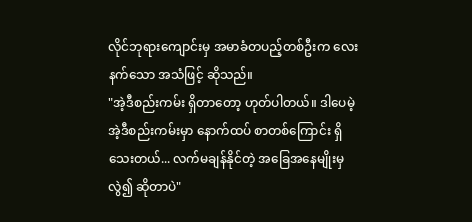လိုင်ဘုရားကျောင်းမှ အမာခံတပည့်တစ်ဦးက လေးနက်သော အသံဖြင့် ဆိုသည်။
"အဲ့ဒီစည်းကမ်း ရှိတာတော့ ဟုတ်ပါတယ်။ ဒါပေမဲ့ အဲ့ဒီစည်းကမ်းမှာ နောက်ထပ် စာတစ်ကြောင်း ရှိသေးတယ်... လက်မချန်နိုင်တဲ့ အခြေအနေမျိုးမှလွဲ၍ ဆိုတာပဲ"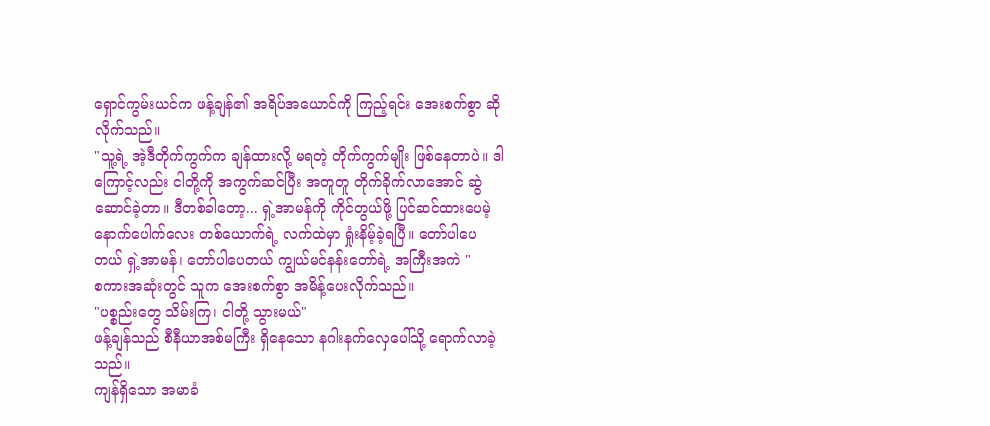ရှောင်ကွမ်းယင်က ဖန့်ချန်၏ အရိပ်အယောင်ကို ကြည့်ရင်း အေးစက်စွာ ဆိုလိုက်သည်။
"သူ့ရဲ့ အဲ့ဒီတိုက်ကွက်က ချန်ထားလို့ မရတဲ့ တိုက်ကွက်မျိုး ဖြစ်နေတာပဲ။ ဒါကြောင့်လည်း ငါတို့ကို အကွက်ဆင်ပြီး အတူတူ တိုက်ခိုက်လာအောင် ဆွဲဆောင်ခဲ့တာ။ ဒီတစ်ခါတော့... ရှဲ့အာမန်ကို ကိုင်တွယ်ဖို့ ပြင်ဆင်ထားပေမဲ့ နောက်ပေါက်လေး တစ်ယောက်ရဲ့ လက်ထဲမှာ ရှုံးနိမ့်ခဲ့ရပြီ။ တော်ပါပေတယ် ရှဲ့အာမန်၊ တော်ပါပေတယ် ကျွယ်မင်နန်းတော်ရဲ့ အကြီးအကဲ "
စကားအဆုံးတွင် သူက အေးစက်စွာ အမိန့်ပေးလိုက်သည်။
"ပစ္စည်းတွေ သိမ်းကြ၊ ငါတို့ သွားမယ်"
ဖန့်ချန်သည် စီနီယာအစ်မကြီး ရှိနေသော နဂါးနက်လှေပေါ်သို့ ရောက်လာခဲ့သည်။
ကျန်ရှိသော အမာခံ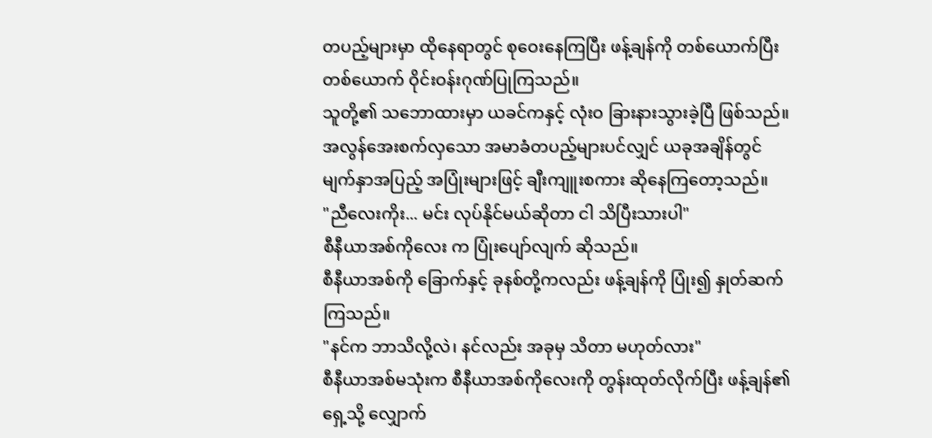တပည့်များမှာ ထိုနေရာတွင် စုဝေးနေကြပြီး ဖန့်ချန်ကို တစ်ယောက်ပြီးတစ်ယောက် ဝိုင်းဝန်းဂုဏ်ပြုကြသည်။
သူတို့၏ သဘောထားမှာ ယခင်ကနှင့် လုံးဝ ခြားနားသွားခဲ့ပြီ ဖြစ်သည်။
အလွန်အေးစက်လှသော အမာခံတပည့်များပင်လျှင် ယခုအချိန်တွင် မျက်နှာအပြည့် အပြုံးများဖြင့် ချီးကျူးစကား ဆိုနေကြတော့သည်။
"ညီလေးကိုး... မင်း လုပ်နိုင်မယ်ဆိုတာ ငါ သိပြီးသားပါ"
စီနီယာအစ်ကိုလေး က ပြုံးပျော်လျက် ဆိုသည်။
စီနီယာအစ်ကို ခြောက်နှင့် ခုနစ်တို့ကလည်း ဖန့်ချန်ကို ပြုံး၍ နှုတ်ဆက်ကြသည်။
"နင်က ဘာသိလို့လဲ၊ နင်လည်း အခုမှ သိတာ မဟုတ်လား"
စီနီယာအစ်မသုံးက စီနီယာအစ်ကိုလေးကို တွန်းထုတ်လိုက်ပြီး ဖန့်ချန်၏ ရှေ့သို့ လျှောက်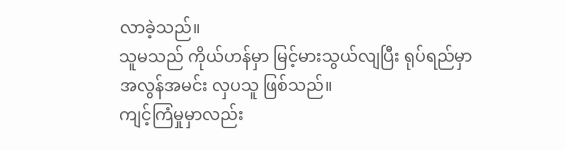လာခဲ့သည်။
သူမသည် ကိုယ်ဟန်မှာ မြင့်မားသွယ်လျပြီး ရုပ်ရည်မှာ အလွန်အမင်း လှပသူ ဖြစ်သည်။
ကျင့်ကြံမှုမှာလည်း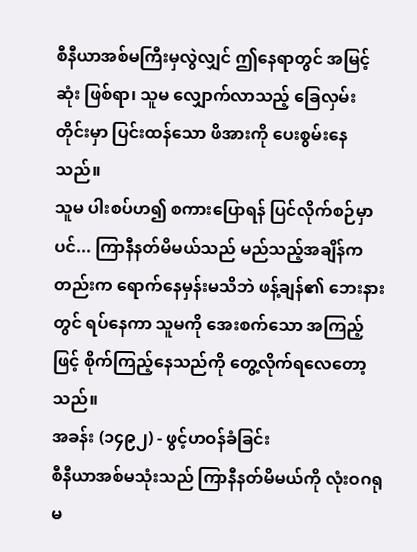စီနီယာအစ်မကြီးမှလွဲလျှင် ဤနေရာတွင် အမြင့်ဆုံး ဖြစ်ရာ၊ သူမ လျှောက်လာသည့် ခြေလှမ်းတိုင်းမှာ ပြင်းထန်သော ဖိအားကို ပေးစွမ်းနေသည်။
သူမ ပါးစပ်ဟ၍ စကားပြောရန် ပြင်လိုက်စဉ်မှာပင်... ကြာနီနတ်မိမယ်သည် မည်သည့်အချိန်ကတည်းက ရောက်နေမှန်းမသိဘဲ ဖန့်ချန်၏ ဘေးနားတွင် ရပ်နေကာ သူမကို အေးစက်သော အကြည့်ဖြင့် စိုက်ကြည့်နေသည်ကို တွေ့လိုက်ရလေတော့သည်။
အခန်း (၁၄၉၂) - ဖွင့်ဟဝန်ခံခြင်း
စီနီယာအစ်မသုံးသည် ကြာနီနတ်မိမယ်ကို လုံးဝဂရုမ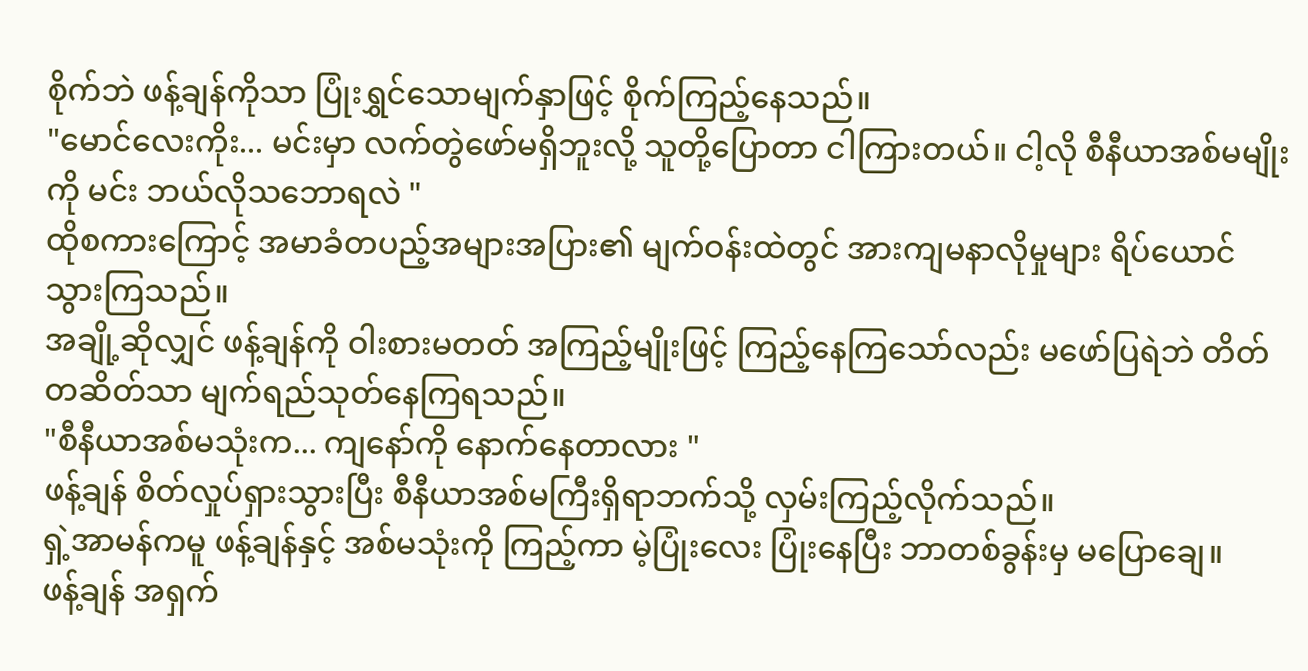စိုက်ဘဲ ဖန့်ချန်ကိုသာ ပြုံးရွှင်သောမျက်နှာဖြင့် စိုက်ကြည့်နေသည်။
"မောင်လေးကိုး... မင်းမှာ လက်တွဲဖော်မရှိဘူးလို့ သူတို့ပြောတာ ငါကြားတယ်။ ငါ့လို စီနီယာအစ်မမျိုးကို မင်း ဘယ်လိုသဘောရလဲ "
ထိုစကားကြောင့် အမာခံတပည့်အများအပြား၏ မျက်ဝန်းထဲတွင် အားကျမနာလိုမှုများ ရိပ်ယောင်သွားကြသည်။
အချို့ဆိုလျှင် ဖန့်ချန်ကို ဝါးစားမတတ် အကြည့်မျိုးဖြင့် ကြည့်နေကြသော်လည်း မဖော်ပြရဲဘဲ တိတ်တဆိတ်သာ မျက်ရည်သုတ်နေကြရသည်။
"စီနီယာအစ်မသုံးက... ကျနော်ကို နောက်နေတာလား "
ဖန့်ချန် စိတ်လှုပ်ရှားသွားပြီး စီနီယာအစ်မကြီးရှိရာဘက်သို့ လှမ်းကြည့်လိုက်သည်။
ရှဲ့အာမန်ကမူ ဖန့်ချန်နှင့် အစ်မသုံးကို ကြည့်ကာ မဲ့ပြုံးလေး ပြုံးနေပြီး ဘာတစ်ခွန်းမှ မပြောချေ။
ဖန့်ချန် အရှက်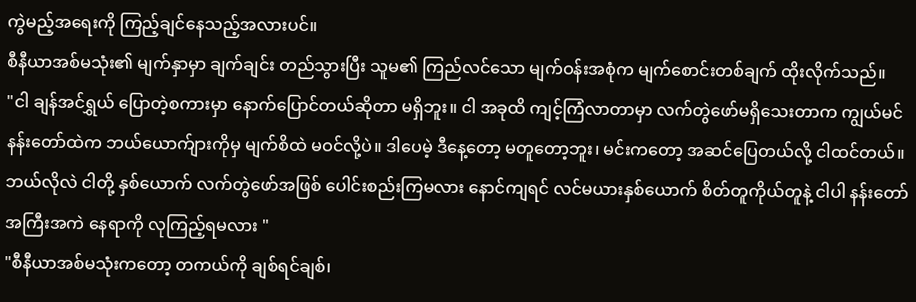ကွဲမည့်အရေးကို ကြည့်ချင်နေသည့်အလားပင်။
စီနီယာအစ်မသုံး၏ မျက်နှာမှာ ချက်ချင်း တည်သွားပြီး သူမ၏ ကြည်လင်သော မျက်ဝန်းအစုံက မျက်စောင်းတစ်ချက် ထိုးလိုက်သည်။
"ငါ ချန်အင်ရွှယ် ပြောတဲ့စကားမှာ နောက်ပြောင်တယ်ဆိုတာ မရှိဘူး။ ငါ အခုထိ ကျင့်ကြံလာတာမှာ လက်တွဲဖော်မရှိသေးတာက ကျွယ်မင်နန်းတော်ထဲက ဘယ်ယောက်ျားကိုမှ မျက်စိထဲ မဝင်လို့ပဲ။ ဒါပေမဲ့ ဒီနေ့တော့ မတူတော့ဘူး၊ မင်းကတော့ အဆင်ပြေတယ်လို့ ငါထင်တယ်။ ဘယ်လိုလဲ ငါတို့ နှစ်ယောက် လက်တွဲဖော်အဖြစ် ပေါင်းစည်းကြမလား နောင်ကျရင် လင်မယားနှစ်ယောက် စိတ်တူကိုယ်တူနဲ့ ငါပါ နန်းတော်အကြီးအကဲ နေရာကို လုကြည့်ရမလား "
"စီနီယာအစ်မသုံးကတော့ တကယ်ကို ချစ်ရင်ချစ်၊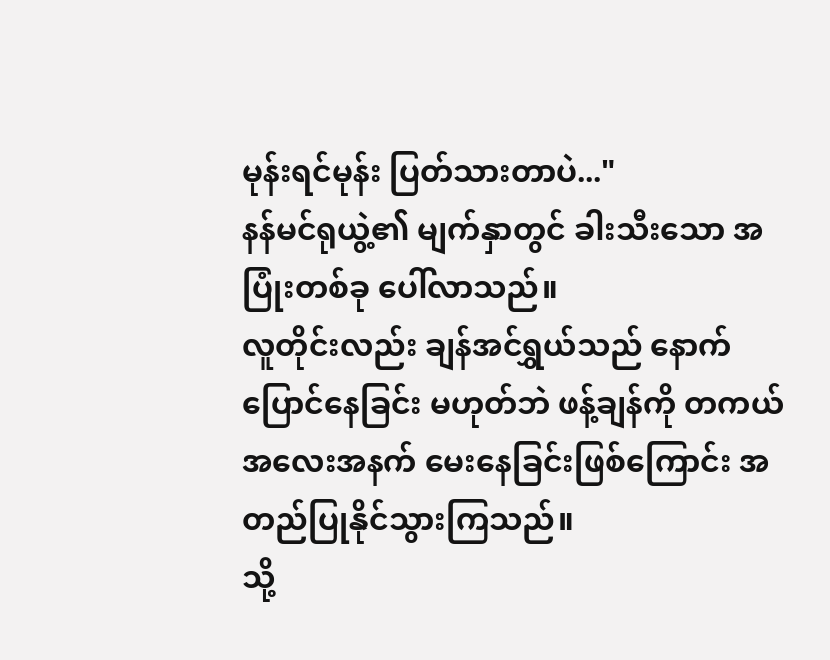မုန်းရင်မုန်း ပြတ်သားတာပဲ..."
နန်မင်ရုယွဲ့၏ မျက်နှာတွင် ခါးသီးသော အပြုံးတစ်ခု ပေါ်လာသည်။
လူတိုင်းလည်း ချန်အင်ရွှယ်သည် နောက်ပြောင်နေခြင်း မဟုတ်ဘဲ ဖန့်ချန်ကို တကယ် အလေးအနက် မေးနေခြင်းဖြစ်ကြောင်း အတည်ပြုနိုင်သွားကြသည်။
သို့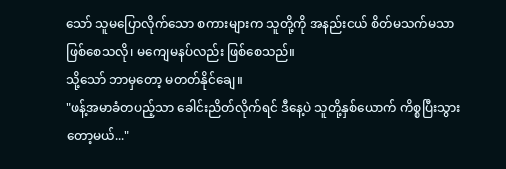သော် သူမပြောလိုက်သော စကားများက သူတို့ကို အနည်းငယ် စိတ်မသက်မသာ ဖြစ်စေသလို၊ မကျေမနပ်လည်း ဖြစ်စေသည်။
သို့သော် ဘာမှတော့ မတတ်နိုင်ချေ။
"ဖန့်အမာခံတပည့်သာ ခေါင်းညိတ်လိုက်ရင် ဒီနေ့ပဲ သူတို့နှစ်ယောက် ကိစ္စပြီးသွားတော့မယ်..."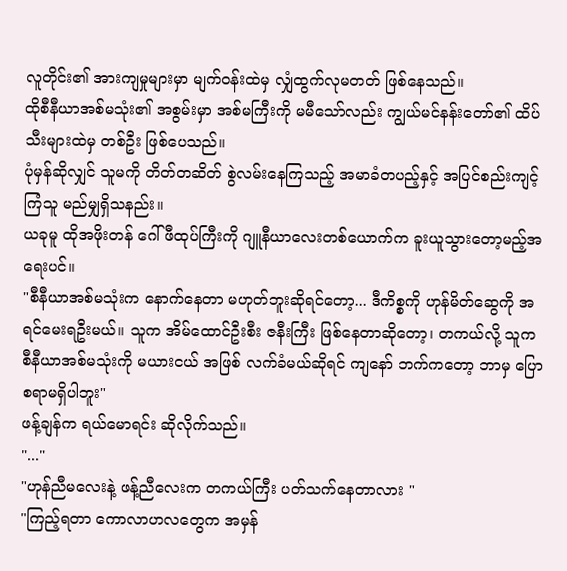လူတိုင်း၏ အားကျမှုများမှာ မျက်ဝန်းထဲမှ လျှံထွက်လုမတတ် ဖြစ်နေသည်။
ထိုစီနီယာအစ်မသုံး၏ အစွမ်းမှာ အစ်မကြီးကို မမီသော်လည်း ကျွယ်မင်နန်းတော်၏ ထိပ်သီးများထဲမှ တစ်ဦး ဖြစ်ပေသည်။
ပုံမှန်ဆိုလျှင် သူမကို တိတ်တဆိတ် စွဲလမ်းနေကြသည့် အမာခံတပည့်နှင့် အပြင်စည်းကျင့်ကြံသူ မည်မျှရှိသနည်း။
ယခုမူ ထိုအဖိုးတန် ဂေါ်ဖီထုပ်ကြီးကို ဂျူနီယာလေးတစ်ယောက်က ခူးယူသွားတော့မည့်အရေးပင်။
"စီနီယာအစ်မသုံးက နောက်နေတာ မဟုတ်ဘူးဆိုရင်တော့... ဒီကိစ္စကို ဟုန်မိတ်ဆွေကို အရင်မေးရဦးမယ်။ သူက အိမ်ထောင်ဦးစီး ဇနီးကြီး ဖြစ်နေတာဆိုတော့၊ တကယ်လို့ သူက စီနီယာအစ်မသုံးကို မယားငယ် အဖြစ် လက်ခံမယ်ဆိုရင် ကျနော် ဘက်ကတော့ ဘာမှ ပြောစရာမရှိပါဘူး"
ဖန့်ချန်က ရယ်မောရင်း ဆိုလိုက်သည်။
"..."
"ဟုန်ညီမလေးနဲ့ ဖန့်ညီလေးက တကယ်ကြီး ပတ်သက်နေတာလား "
"ကြည့်ရတာ ကောလာဟလတွေက အမှန်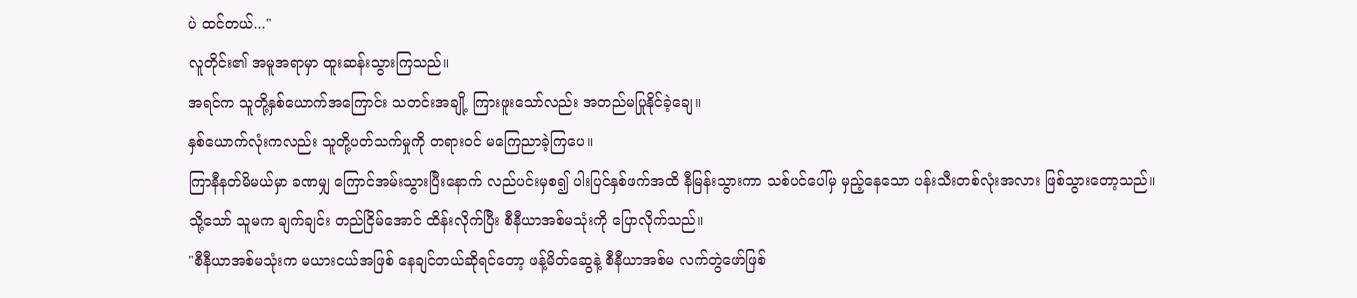ပဲ ထင်တယ်..."
လူတိုင်း၏ အမူအရာမှာ ထူးဆန်းသွားကြသည်။
အရင်က သူတို့နှစ်ယောက်အကြောင်း သတင်းအချို့ ကြားဖူးသော်လည်း အတည်မပြုနိုင်ခဲ့ချေ။
နှစ်ယောက်လုံးကလည်း သူတို့ပတ်သက်မှုကို တရားဝင် မကြေညာခဲ့ကြပေ။
ကြာနီနတ်မိမယ်မှာ ခဏမျှ ကြောင်အမ်းသွားပြီးနောက် လည်ပင်းမှစ၍ ပါးပြင်နှစ်ဖက်အထိ နီမြန်းသွားကာ သစ်ပင်ပေါ်မှ မှည့်နေသော ပန်းသီးတစ်လုံးအလား ဖြစ်သွားတော့သည်။
သို့သော် သူမက ချက်ချင်း တည်ငြိမ်အောင် ထိန်းလိုက်ပြီး စီနီယာအစ်မသုံးကို ပြောလိုက်သည်။
"စီနီယာအစ်မသုံးက မယားငယ်အဖြစ် နေချင်တယ်ဆိုရင်တော့ ဖန့်မိတ်ဆွေနဲ့ စီနီယာအစ်မ လက်တွဲဖော်ဖြစ်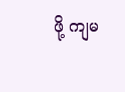ဖို့ ကျမ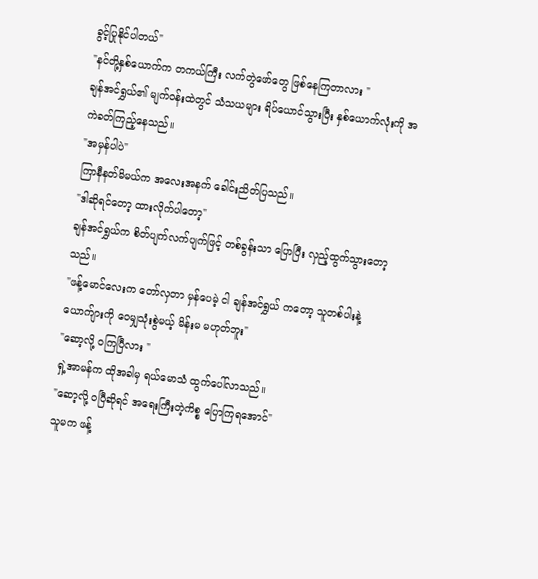ခွင့်ပြုနိုင်ပါတယ်"
"နင်တို့နှစ်ယောက်က တကယ်ကြီး လက်တွဲဖော်တွေ ဖြစ်နေကြတာလား "
ချန်အင်ရွှယ်၏ မျက်ဝန်းထဲတွင် သံသယများ ရိပ်ယောင်သွားပြီး နှစ်ယောက်လုံးကို အကဲခတ်ကြည့်နေသည်။
"အမှန်ပါပဲ"
ကြာနီနတ်မိမယ်က အလေးအနက် ခေါင်းညိတ်ပြသည်။
"ဒါဆိုရင်တော့ ထားလိုက်ပါတော့"
ချန်အင်ရွှယ်က စိတ်ပျက်လက်ပျက်ဖြင့် တစ်ခွန်းသာ ပြောပြီး လှည့်ထွက်သွားတော့သည်။
"ဖန့်မောင်လေးက တော်လှတာ မှန်ပေမဲ့ ငါ ချန်အင်ရွှယ် ကတော့ သူတစ်ပါးနဲ့ ယောက်ျားကို ဝေမျှသုံးစွဲမယ့် မိန်းမ မဟုတ်ဘူး"
"ဆော့လို့ ဝကြပြီလား "
ရှဲ့အာမန်က ထိုအခါမှ ရယ်မောသံ ထွက်ပေါ်လာသည်။
"ဆော့လို့ ဝပြီဆိုရင် အရေးကြီးတဲ့ကိစ္စ ပြောကြရအောင်"
သူမက ဖန့်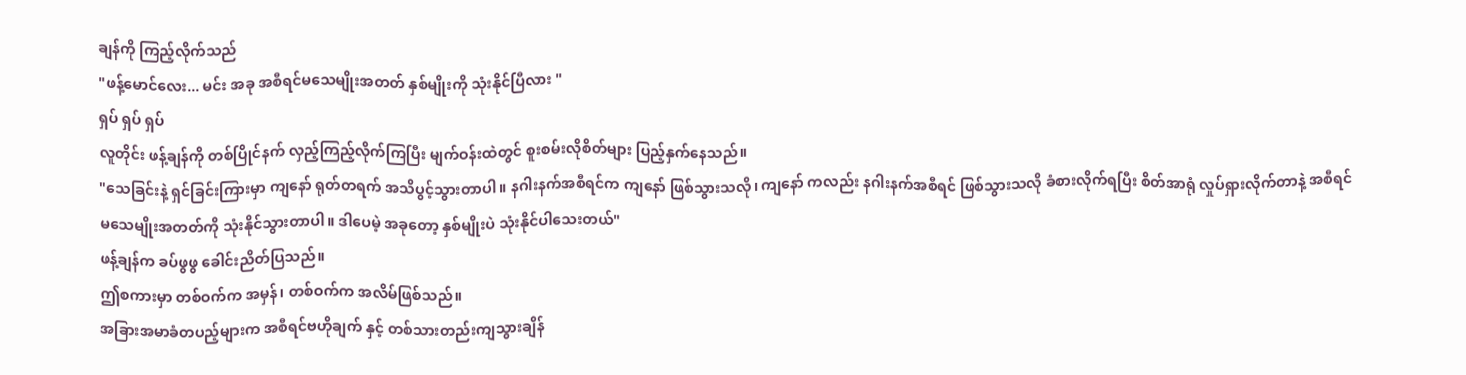ချန်ကို ကြည့်လိုက်သည်
"ဖန့်မောင်လေး... မင်း အခု အစီရင်မသေမျိုးအတတ် နှစ်မျိုးကို သုံးနိုင်ပြီလား "
ရှပ် ရှပ် ရှပ်
လူတိုင်း ဖန့်ချန်ကို တစ်ပြိုင်နက် လှည့်ကြည့်လိုက်ကြပြီး မျက်ဝန်းထဲတွင် စူးစမ်းလိုစိတ်များ ပြည့်နှက်နေသည်။
"သေခြင်းနဲ့ ရှင်ခြင်းကြားမှာ ကျနော် ရုတ်တရက် အသိပွင့်သွားတာပါ။ နဂါးနက်အစီရင်က ကျနော် ဖြစ်သွားသလို၊ ကျနော် ကလည်း နဂါးနက်အစီရင် ဖြစ်သွားသလို ခံစားလိုက်ရပြီး စိတ်အာရုံ လှုပ်ရှားလိုက်တာနဲ့ အစီရင်မသေမျိုးအတတ်ကို သုံးနိုင်သွားတာပါ။ ဒါပေမဲ့ အခုတော့ နှစ်မျိုးပဲ သုံးနိုင်ပါသေးတယ်"
ဖန့်ချန်က ခပ်ဖွဖွ ခေါင်းညိတ်ပြသည်။
ဤစကားမှာ တစ်ဝက်က အမှန်၊ တစ်ဝက်က အလိမ်ဖြစ်သည်။
အခြားအမာခံတပည့်များက အစီရင်ဗဟိုချက် နှင့် တစ်သားတည်းကျသွားချိန်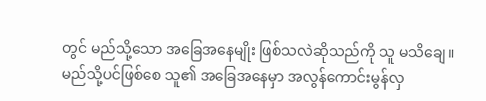တွင် မည်သို့သော အခြေအနေမျိုး ဖြစ်သလဲဆိုသည်ကို သူ မသိချေ။
မည်သို့ပင်ဖြစ်စေ သူ၏ အခြေအနေမှာ အလွန်ကောင်းမွန်လှ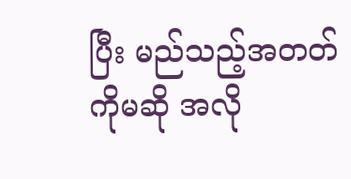ပြီး မည်သည့်အတတ်ကိုမဆို အလို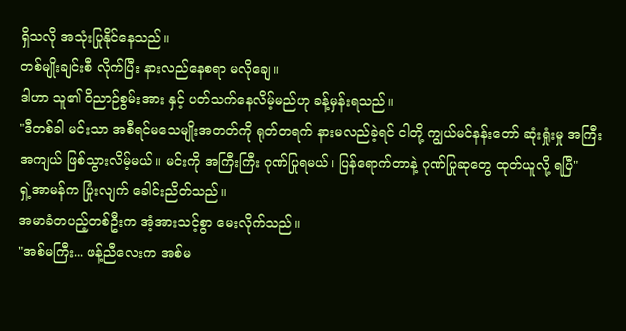ရှိသလို အသုံးပြုနိုင်နေသည်။
တစ်မျိုးချင်းစီ လိုက်ပြီး နားလည်နေစရာ မလိုချေ။
ဒါဟာ သူ၏ ဝိညာဉ်စွမ်းအား နှင့် ပတ်သက်နေလိမ့်မည်ဟု ခန့်မှန်းရသည်။
"ဒီတစ်ခါ မင်းသာ အစီရင်မသေမျိုးအတတ်ကို ရုတ်တရက် နားမလည်ခဲ့ရင် ငါတို့ ကျွယ်မင်နန်းတော် ဆုံးရှုံးမှု အကြီးအကျယ် ဖြစ်သွားလိမ့်မယ်။ မင်းကို အကြီးကြီး ဂုဏ်ပြုရမယ်၊ ပြန်ရောက်တာနဲ့ ဂုဏ်ပြုဆုတွေ ထုတ်ယူလို့ ရပြီ"
ရှဲ့အာမန်က ပြုံးလျက် ခေါင်းညိတ်သည်။
အမာခံတပည့်တစ်ဦးက အံ့အားသင့်စွာ မေးလိုက်သည်။
"အစ်မကြီး... ဖန့်ညီလေးက အစ်မ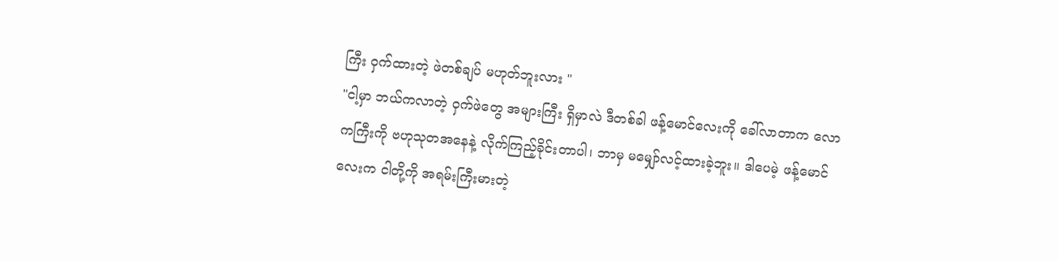ကြီး ဝှက်ထားတဲ့ ဖဲတစ်ချပ် မဟုတ်ဘူးလား "
"ငါ့မှာ ဘယ်ကလာတဲ့ ဝှက်ဖဲတွေ အများကြီး ရှိမှာလဲ ဒီတစ်ခါ ဖန့်မောင်လေးကို ခေါ်လာတာက လောကကြီးကို ဗဟုသုတအနေနဲ့ လိုက်ကြည့်ခိုင်းတာပါ၊ ဘာမှ မမျှော်လင့်ထားခဲ့ဘူး။ ဒါပေမဲ့ ဖန့်မောင်လေးက ငါတို့ကို အရမ်းကြီးမားတဲ့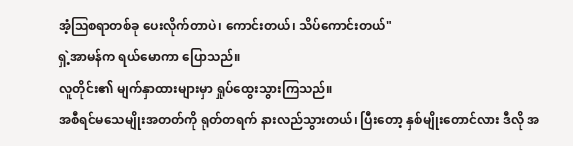အံ့ဩစရာတစ်ခု ပေးလိုက်တာပဲ၊ ကောင်းတယ်၊ သိပ်ကောင်းတယ်"
ရှဲ့အာမန်က ရယ်မောကာ ပြောသည်။
လူတိုင်း၏ မျက်နှာထားများမှာ ရှုပ်ထွေးသွားကြသည်။
အစီရင်မသေမျိုးအတတ်ကို ရုတ်တရက် နားလည်သွားတယ်၊ ပြီးတော့ နှစ်မျိုးတောင်လား ဒီလို အ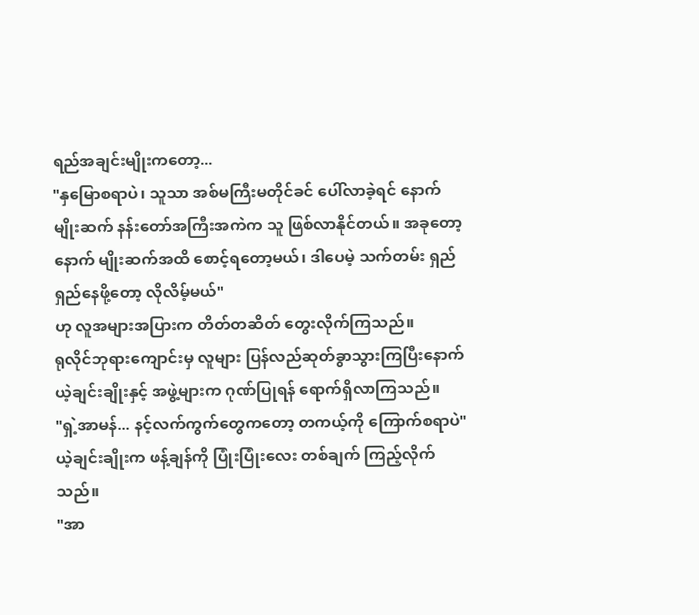ရည်အချင်းမျိုးကတော့...
"နှမြောစရာပဲ၊ သူသာ အစ်မကြီးမတိုင်ခင် ပေါ်လာခဲ့ရင် နောက်မျိုးဆက် နန်းတော်အကြီးအကဲက သူ ဖြစ်လာနိုင်တယ်။ အခုတော့ နောက် မျိုးဆက်အထိ စောင့်ရတော့မယ်၊ ဒါပေမဲ့ သက်တမ်း ရှည်ရှည်နေဖို့တော့ လိုလိမ့်မယ်"
ဟု လူအများအပြားက တိတ်တဆိတ် တွေးလိုက်ကြသည်။
ရုလိုင်ဘုရားကျောင်းမှ လူများ ပြန်လည်ဆုတ်ခွာသွားကြပြီးနောက် ယဲ့ချင်းချိုးနှင့် အဖွဲ့များက ဂုဏ်ပြုရန် ရောက်ရှိလာကြသည်။
"ရှဲ့အာမန်... နင့်လက်ကွက်တွေကတော့ တကယ့်ကို ကြောက်စရာပဲ"
ယဲ့ချင်းချိုးက ဖန့်ချန်ကို ပြုံးပြုံးလေး တစ်ချက် ကြည့်လိုက်သည်။
"အာ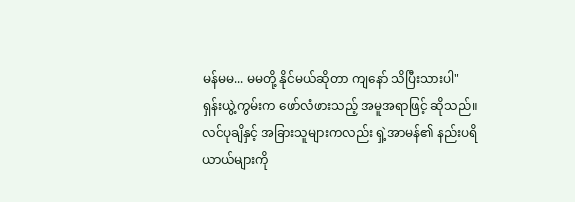မန်မမ... မမတို့ နိုင်မယ်ဆိုတာ ကျနော် သိပြီးသားပါ"
ရှန်းယွဲ့ကွမ်းက ဖော်လံဖားသည့် အမူအရာဖြင့် ဆိုသည်။
လင်ပုချိနှင့် အခြားသူများကလည်း ရှဲ့အာမန်၏ နည်းပရိယာယ်များကို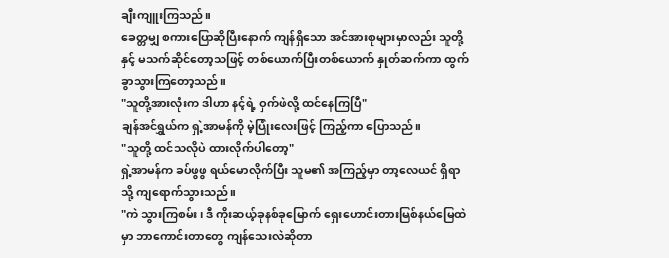ချီးကျူးကြသည်။
ခေတ္တမျှ စကားပြောဆိုပြီးနောက် ကျန်ရှိသော အင်အားစုများမှာလည်း သူတို့နှင့် မသက်ဆိုင်တော့သဖြင့် တစ်ယောက်ပြီးတစ်ယောက် နှုတ်ဆက်ကာ ထွက်ခွာသွားကြတော့သည်။
"သူတို့အားလုံးက ဒါဟာ နင့်ရဲ့ ဝှက်ဖဲလို့ ထင်နေကြပြီ"
ချန်အင်ရွှယ်က ရှဲ့အာမန်ကို မဲ့ပြုံးလေးဖြင့် ကြည့်ကာ ပြောသည်။
"သူတို့ ထင်သလိုပဲ ထားလိုက်ပါတော့"
ရှဲ့အာမန်က ခပ်ဖွဖွ ရယ်မောလိုက်ပြီး သူမ၏ အကြည့်မှာ တာ့လေယင် ရှိရာသို့ ကျရောက်သွားသည်။
"ကဲ သွားကြစမ်း၊ ဒီ ကိုးဆယ့်ခုနစ်ခုမြောက် ရှေးဟောင်းတားမြစ်နယ်မြေထဲမှာ ဘာကောင်းတာတွေ ကျန်သေးလဲဆိုတာ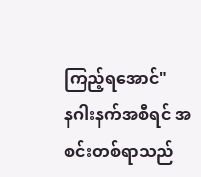ကြည့်ရအောင်"
နဂါးနက်အစီရင် အစင်းတစ်ရာသည်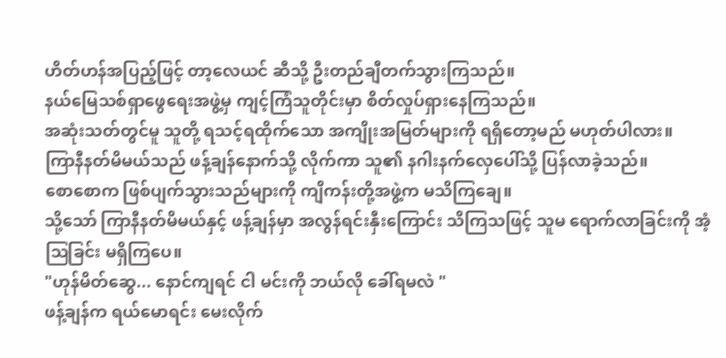ဟိတ်ဟန်အပြည့်ဖြင့် တာ့လေယင် ဆီသို့ ဦးတည်ချီတက်သွားကြသည်။
နယ်မြေသစ်ရှာဖွေရေးအဖွဲ့မှ ကျင့်ကြံသူတိုင်းမှာ စိတ်လှုပ်ရှားနေကြသည်။
အဆုံးသတ်တွင်မူ သူတို့ ရသင့်ရထိုက်သော အကျိုးအမြတ်များကို ရရှိတော့မည် မဟုတ်ပါလား။
ကြာနီနတ်မိမယ်သည် ဖန့်ချန်နောက်သို့ လိုက်ကာ သူ၏ နဂါးနက်လှေပေါ်သို့ ပြန်လာခဲ့သည်။
စောစောက ဖြစ်ပျက်သွားသည်များကို ကျိကန်းတို့အဖွဲ့က မသိကြချေ။
သို့သော် ကြာနီနတ်မိမယ်နှင့် ဖန့်ချန်မှာ အလွန်ရင်းနှီးကြောင်း သိကြသဖြင့် သူမ ရောက်လာခြင်းကို အံ့ဩခြင်း မရှိကြပေ။
"ဟုန်မိတ်ဆွေ... နောင်ကျရင် ငါ မင်းကို ဘယ်လို ခေါ်ရမလဲ "
ဖန့်ချန်က ရယ်မောရင်း မေးလိုက်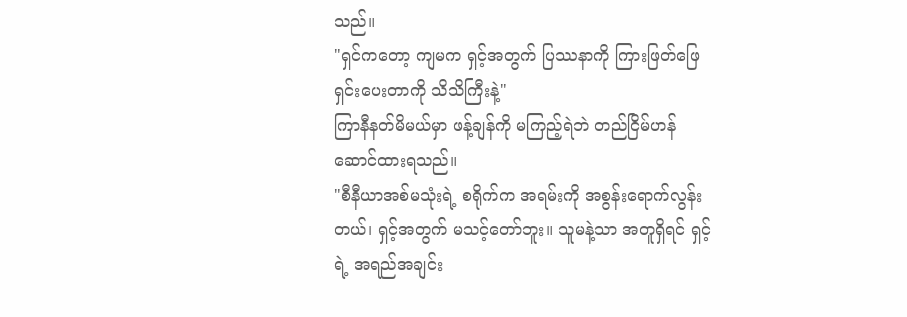သည်။
"ရှင်ကတော့ ကျမက ရှင့်အတွက် ပြဿနာကို ကြားဖြတ်ဖြေရှင်းပေးတာကို သိသိကြီးနဲ့"
ကြာနီနတ်မိမယ်မှာ ဖန့်ချန်ကို မကြည့်ရဲဘဲ တည်ငြိမ်ဟန် ဆောင်ထားရသည်။
"စီနီယာအစ်မသုံးရဲ့ စရိုက်က အရမ်းကို အစွန်းရောက်လွန်းတယ်၊ ရှင့်အတွက် မသင့်တော်ဘူး။ သူမနဲ့သာ အတူရှိရင် ရှင့်ရဲ့ အရည်အချင်း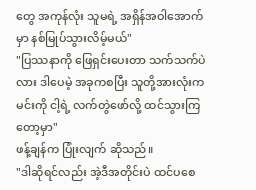တွေ အကုန်လုံး သူမရဲ့ အရှိန်အဝါအောက်မှာ နစ်မြုပ်သွားလိမ့်မယ်"
"ပြဿနာကို ဖြေရှင်းပေးတာ သက်သက်ပဲလား ဒါပေမဲ့ အခုကစပြီး သူတို့အားလုံးက မင်းကို ငါ့ရဲ့ လက်တွဲဖော်လို့ ထင်သွားကြတော့မှာ"
ဖန့်ချန်က ပြုံးလျက် ဆိုသည်။
"ဒါဆိုရင်လည်း အဲ့ဒီအတိုင်းပဲ ထင်ပစေ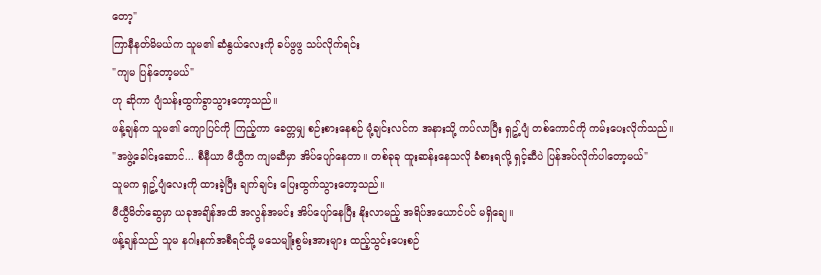တော့"
ကြာနီနတ်မိမယ်က သူမ၏ ဆံနွယ်လေးကို ခပ်ဖွဖွ သပ်လိုက်ရင်း
"ကျမ ပြန်တော့မယ်"
ဟု ဆိုကာ ပျံသန်းထွက်ခွာသွားတော့သည်။
ဖန့်ချန်က သူမ၏ ကျောပြင်ကို ကြည့်ကာ ခေတ္တမျှ စဉ်းစားနေစဉ် မုံ့ချင်းလင်က အနားသို့ ကပ်လာပြီး ရှဥ့်ပျံ တစ်ကောင်ကို ကမ်းပေးလိုက်သည်။
"အဖွဲ့ခေါင်းဆောင်... စီနီယာ မီယွီက ကျမဆီမှာ အိပ်ပျော်နေတာ။ တစ်ခုခု ထူးဆန်းနေသလို ခံစားရလို့ ရှင့်ဆီပဲ ပြန်အပ်လိုက်ပါတော့မယ်"
သူမက ရှဥ့်ပျံလေးကို ထားခဲ့ပြီး ချက်ချင်း ပြေးထွက်သွားတော့သည်။
မီယွီမိတ်ဆွေမှာ ယခုအချိန်အထိ အလွန်အမင်း အိပ်ပျော်နေပြီး နိုးလာမည့် အရိပ်အယောင်ပင် မရှိချေ။
ဖန့်ချန်သည် သူမ နဂါးနက်အစီရင်သို့ မသေမျိုးစွမ်းအားများ ထည့်သွင်းပေးစဉ်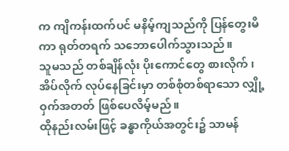က ကျိကန်းထက်ပင် မနိမ့်ကျသည်ကို ပြန်တွေးမိကာ ရုတ်တရက် သဘောပေါက်သွားသည်။
သူမသည် တစ်ချိန်လုံး ပိုးကောင်တွေ စားလိုက်၊ အိပ်လိုက် လုပ်နေခြင်းမှာ တစ်စုံတစ်ရာသော လျှို့ဝှက်အတတ် ဖြစ်ပေလိမ့်မည်။
ထိုနည်းလမ်းဖြင့် ခန္ဓာကိုယ်အတွင်း၌ သာမန်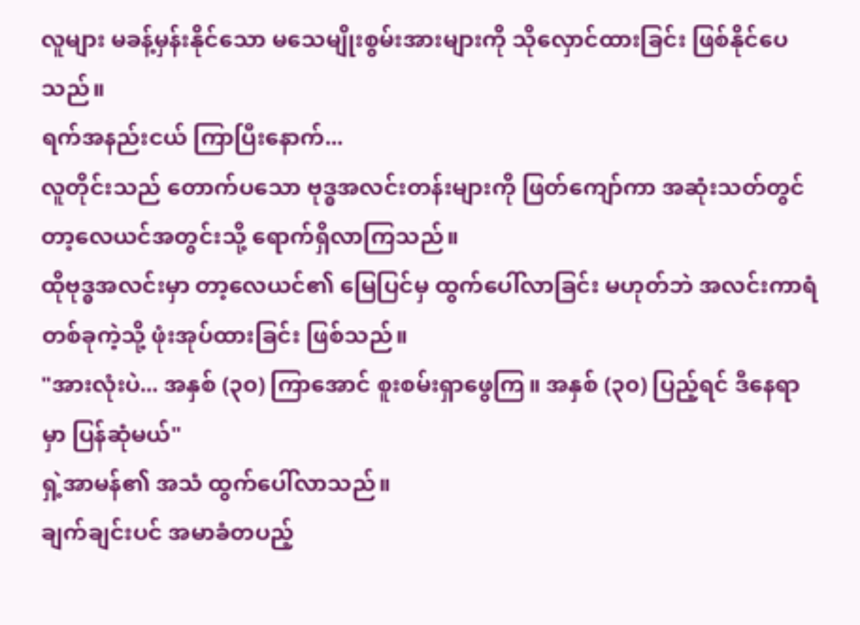လူများ မခန့်မှန်းနိုင်သော မသေမျိုးစွမ်းအားများကို သိုလှောင်ထားခြင်း ဖြစ်နိုင်ပေသည်။
ရက်အနည်းငယ် ကြာပြီးနောက်...
လူတိုင်းသည် တောက်ပသော ဗုဒ္ဓအလင်းတန်းများကို ဖြတ်ကျော်ကာ အဆုံးသတ်တွင် တာ့လေယင်အတွင်းသို့ ရောက်ရှိလာကြသည်။
ထိုဗုဒ္ဓအလင်းမှာ တာ့လေယင်၏ မြေပြင်မှ ထွက်ပေါ်လာခြင်း မဟုတ်ဘဲ အလင်းကာရံတစ်ခုကဲ့သို့ ဖုံးအုပ်ထားခြင်း ဖြစ်သည်။
"အားလုံးပဲ... အနှစ် (၃၀) ကြာအောင် စူးစမ်းရှာဖွေကြ။ အနှစ် (၃၀) ပြည့်ရင် ဒီနေရာမှာ ပြန်ဆုံမယ်"
ရှဲ့အာမန်၏ အသံ ထွက်ပေါ်လာသည်။
ချက်ချင်းပင် အမာခံတပည့်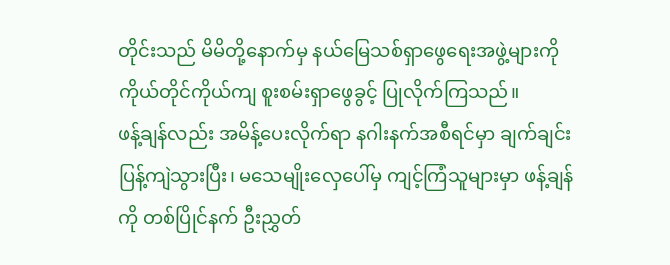တိုင်းသည် မိမိတို့နောက်မှ နယ်မြေသစ်ရှာဖွေရေးအဖွဲ့များကို ကိုယ်တိုင်ကိုယ်ကျ စူးစမ်းရှာဖွေခွင့် ပြုလိုက်ကြသည်။
ဖန့်ချန်လည်း အမိန့်ပေးလိုက်ရာ နဂါးနက်အစီရင်မှာ ချက်ချင်း ပြန့်ကျဲသွားပြီး၊ မသေမျိုးလှေပေါ်မှ ကျင့်ကြံသူများမှာ ဖန့်ချန်ကို တစ်ပြိုင်နက် ဦးညွှတ်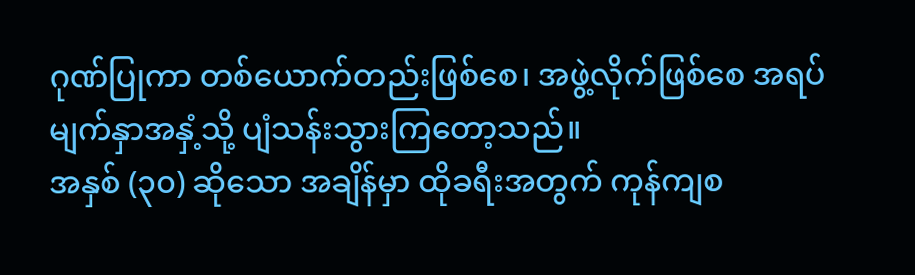ဂုဏ်ပြုကာ တစ်ယောက်တည်းဖြစ်စေ၊ အဖွဲ့လိုက်ဖြစ်စေ အရပ်မျက်နှာအနှံ့သို့ ပျံသန်းသွားကြတော့သည်။
အနှစ် (၃၀) ဆိုသော အချိန်မှာ ထိုခရီးအတွက် ကုန်ကျစ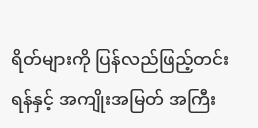ရိတ်များကို ပြန်လည်ဖြည့်တင်းရန်နှင့် အကျိုးအမြတ် အကြီး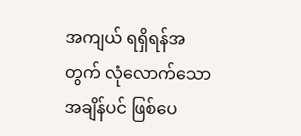အကျယ် ရရှိရန်အတွက် လုံလောက်သော အချိန်ပင် ဖြစ်ပေ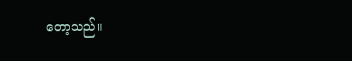တော့သည်။